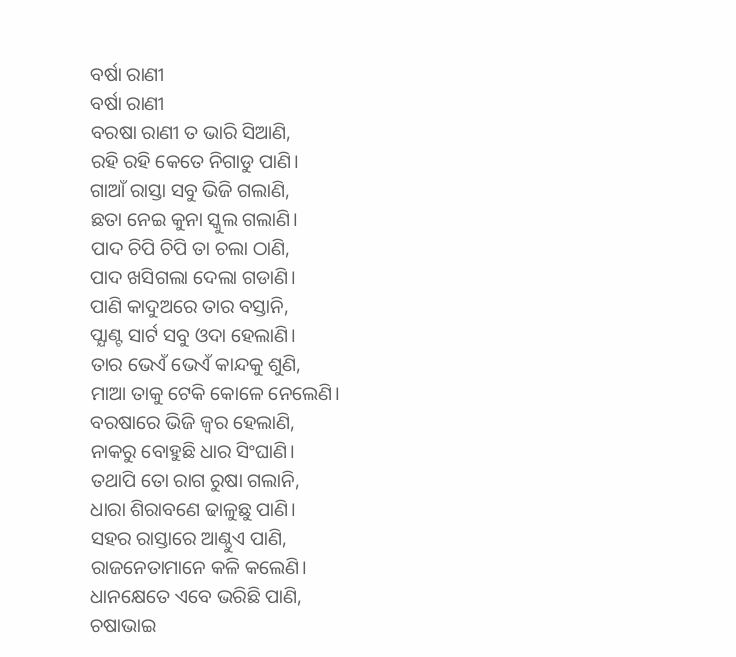ବର୍ଷା ରାଣୀ
ବର୍ଷା ରାଣୀ
ବରଷା ରାଣୀ ତ ଭାରି ସିଆଣି,
ରହି ରହି କେତେ ନିଗାଡୁ ପାଣି।
ଗାଆଁ ରାସ୍ତା ସବୁ ଭିଜି ଗଲାଣି,
ଛତା ନେଇ କୁନା ସ୍କୁଲ ଗଲାଣି।
ପାଦ ଚିପି ଚିପି ତା ଚଲା ଠାଣି,
ପାଦ ଖସିଗଲା ଦେଲା ଗଡାଣି।
ପାଣି କାଦୁଅରେ ତାର ବସ୍ତାନି,
ପ୍ଯାଣ୍ଟ ସାର୍ଟ ସବୁ ଓଦା ହେଲାଣି।
ତାର ଭେଏଁ ଭେଏଁ କାନ୍ଦକୁ ଶୁଣି,
ମାଆ ତାକୁ ଟେକି କୋଳେ ନେଲେଣି।
ବରଷାରେ ଭିଜି ଜ୍ବର ହେଲାଣି,
ନାକରୁ ବୋହୁଛି ଧାର ସିଂଘାଣି।
ତଥାପି ତୋ ରାଗ ରୁଷା ଗଲାନି,
ଧାରା ଶିରାବଣେ ଢାଳୁଛୁ ପାଣି।
ସହର ରାସ୍ତାରେ ଆଣ୍ଠୁଏ ପାଣି,
ରାଜନେତାମାନେ କଳି କଲେଣି।
ଧାନକ୍ଷେତେ ଏବେ ଭରିଛି ପାଣି,
ଚଷାଭାଇ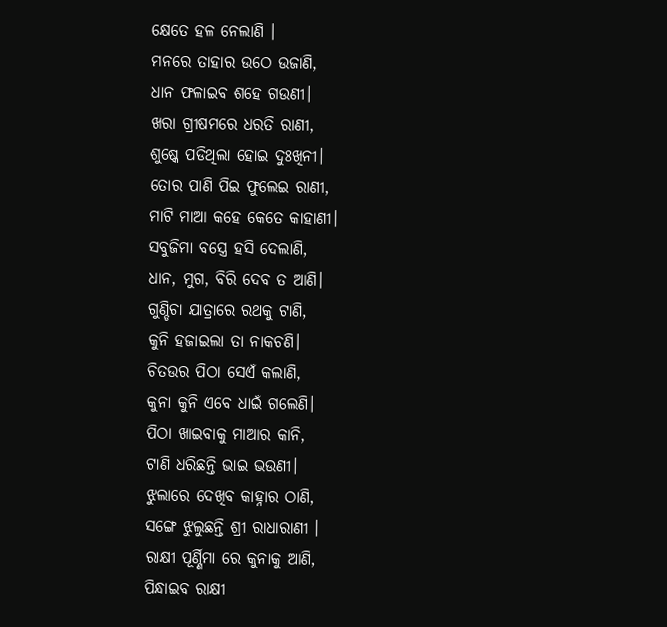କ୍ଷେତେ ହଳ ନେଲାଣି ।
ମନରେ ତାହାର ଉଠେ ଉଜାଣି,
ଧାନ ଫଳାଇବ ଶହେ ଗଉଣୀ।
ଖରା ଗ୍ରୀଷମରେ ଧରତି ରାଣୀ,
ଶୁଷ୍କେ ପଡିଥିଲା ହୋଇ ଦୁଃଖିନୀ।
ତୋର ପାଣି ପିଇ ଫୁଲେଇ ରାଣୀ,
ମାଟି ମାଆ କହେ କେତେ କାହାଣୀ।
ସବୁଜିମା ବସ୍ତ୍ରେ ହସି ଦେଲାଣି,
ଧାନ, ମୁଗ, ବିରି ଦେବ ତ ଆଣି।
ଗୁଣ୍ଡିଚା ଯାତ୍ରାରେ ରଥକୁ ଟାଣି,
କୁନି ହଜାଇଲା ତା ନାକଚଣି।
ଚିତଉର ପିଠା ସେଏଁ କଲାଣି,
କୁନା କୁନି ଏବେ ଧାଇଁ ଗଲେଣି।
ପିଠା ଖାଇବାକୁ ମାଆର କାନି,
ଟାଣି ଧରିଛନ୍ତି ଭାଇ ଭଉଣୀ।
ଝୁଲାରେ ଦେଖିବ କାହ୍ନାର ଠାଣି,
ସଙ୍ଗେ ଝୁଲୁଛନ୍ତି ଶ୍ରୀ ରାଧାରାଣୀ ।
ରାକ୍ଷୀ ପୂର୍ଣ୍ଣିମା ରେ କୁନାକୁ ଆଣି,
ପିନ୍ଧାଇବ ରାକ୍ଷୀ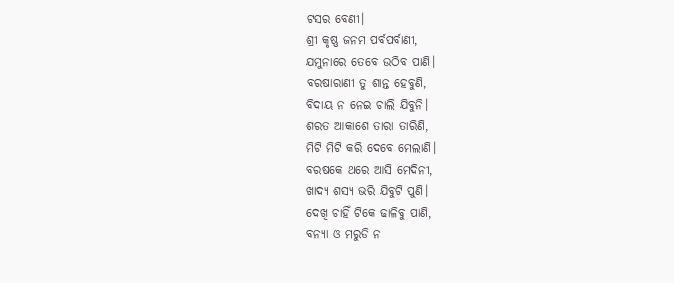ଟସର ବେଣୀ।
ଶ୍ରୀ କୃଷ୍ଣ ଜନମ ପର୍ବପର୍ବାଣୀ,
ଯମୁନାରେ ତେବେ ଉଠିବ ପାଣି।
ବରଷାରାଣୀ ତୁ ଶାନ୍ତ ହେବୁଣି,
ବିଦାୟ ନ ନେଇ ଚାଲି ଯିବୁନି।
ଶରତ ଆକାଶେ ତାରା ତାରିଣି,
ମିଟି ମିଟି କରି ଦେବେ ମେଲାଣି।
ବରଷକେ ଥରେ ଆସି ମେଦିନୀ,
ଖାଦ୍ୟ ଶସ୍ଯ ଭରି ଯିବୁଟି ପୁଣି।
ଦେଖି ଚାହିଁ ଟିକେ ଢାଳିବୁ ପାଣି,
ବନ୍ଯା ଓ ମରୁଡି ନ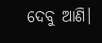ଦେବୁ ଆଣି।